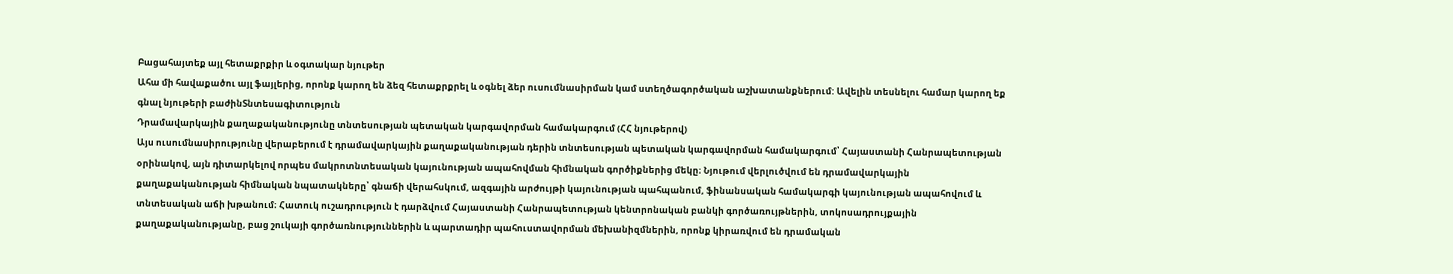Բացահայտեք այլ հետաքրքիր և օգտակար նյութեր
Ահա մի հավաքածու այլ ֆայլերից, որոնք կարող են ձեզ հետաքրքրել և օգնել ձեր ուսումնասիրման կամ ստեղծագործական աշխատանքներում: Ավելին տեսնելու համար կարող եք գնալ նյութերի բաժինՏնտեսագիտություն
Դրամավարկային քաղաքականությունը տնտեսության պետական կարգավորման համակարգում (ՀՀ նյութերով)
Այս ուսումնասիրությունը վերաբերում է դրամավարկային քաղաքականության դերին տնտեսության պետական կարգավորման համակարգում՝ Հայաստանի Հանրապետության օրինակով, այն դիտարկելով որպես մակրոտնտեսական կայունության ապահովման հիմնական գործիքներից մեկը։ Նյութում վերլուծվում են դրամավարկային քաղաքականության հիմնական նպատակները՝ գնաճի վերահսկում, ազգային արժույթի կայունության պահպանում, ֆինանսական համակարգի կայունության ապահովում և տնտեսական աճի խթանում։ Հատուկ ուշադրություն է դարձվում Հայաստանի Հանրապետության կենտրոնական բանկի գործառույթներին, տոկոսադրույքային քաղաքականությանը, բաց շուկայի գործառնություններին և պարտադիր պահուստավորման մեխանիզմներին, որոնք կիրառվում են դրամական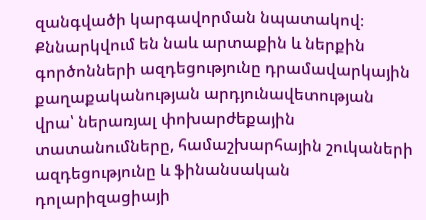զանգվածի կարգավորման նպատակով։ Քննարկվում են նաև արտաքին և ներքին գործոնների ազդեցությունը դրամավարկային քաղաքականության արդյունավետության վրա՝ ներառյալ փոխարժեքային տատանումները, համաշխարհային շուկաների ազդեցությունը և ֆինանսական դոլարիզացիայի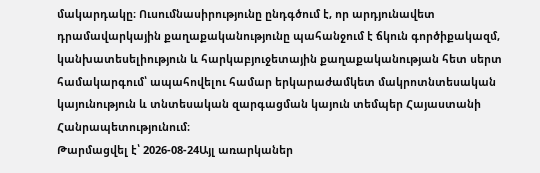մակարդակը։ Ուսումնասիրությունը ընդգծում է, որ արդյունավետ դրամավարկային քաղաքականությունը պահանջում է ճկուն գործիքակազմ, կանխատեսելիություն և հարկաբյուջետային քաղաքականության հետ սերտ համակարգում՝ ապահովելու համար երկարաժամկետ մակրոտնտեսական կայունություն և տնտեսական զարգացման կայուն տեմպեր Հայաստանի Հանրապետությունում։
Թարմացվել է՝ 2026-08-24Այլ առարկաներ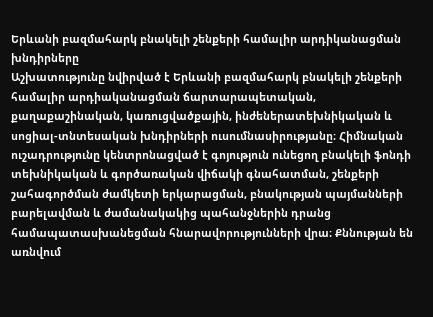Երևանի բազմահարկ բնակելի շենքերի համալիր արդիկանացման խնդիրները
Աշխատությունը նվիրված է Երևանի բազմահարկ բնակելի շենքերի համալիր արդիականացման ճարտարապետական, քաղաքաշինական, կառուցվածքային, ինժեներատեխնիկական և սոցիալ-տնտեսական խնդիրների ուսումնասիրությանը։ Հիմնական ուշադրությունը կենտրոնացված է գոյություն ունեցող բնակելի ֆոնդի տեխնիկական և գործառական վիճակի գնահատման, շենքերի շահագործման ժամկետի երկարացման, բնակության պայմանների բարելավման և ժամանակակից պահանջներին դրանց համապատասխանեցման հնարավորությունների վրա։ Քննության են առնվում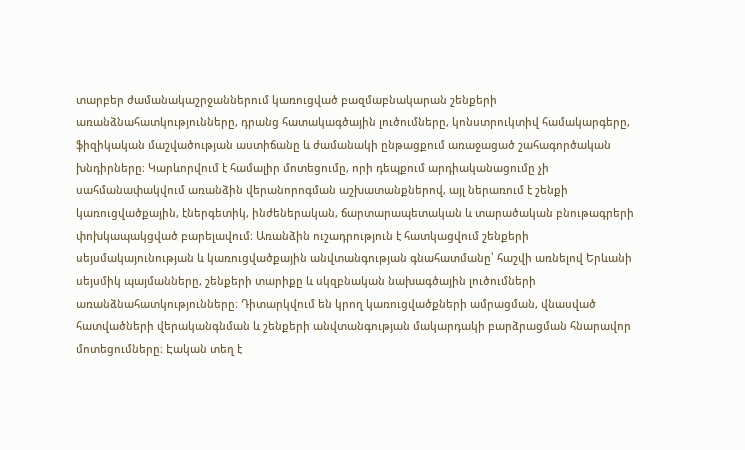տարբեր ժամանակաշրջաններում կառուցված բազմաբնակարան շենքերի առանձնահատկությունները, դրանց հատակագծային լուծումները, կոնստրուկտիվ համակարգերը, ֆիզիկական մաշվածության աստիճանը և ժամանակի ընթացքում առաջացած շահագործական խնդիրները։ Կարևորվում է համալիր մոտեցումը, որի դեպքում արդիականացումը չի սահմանափակվում առանձին վերանորոգման աշխատանքներով, այլ ներառում է շենքի կառուցվածքային, էներգետիկ, ինժեներական, ճարտարապետական և տարածական բնութագրերի փոխկապակցված բարելավում։ Առանձին ուշադրություն է հատկացվում շենքերի սեյսմակայունության և կառուցվածքային անվտանգության գնահատմանը՝ հաշվի առնելով Երևանի սեյսմիկ պայմանները, շենքերի տարիքը և սկզբնական նախագծային լուծումների առանձնահատկությունները։ Դիտարկվում են կրող կառուցվածքների ամրացման, վնասված հատվածների վերականգնման և շենքերի անվտանգության մակարդակի բարձրացման հնարավոր մոտեցումները։ Էական տեղ է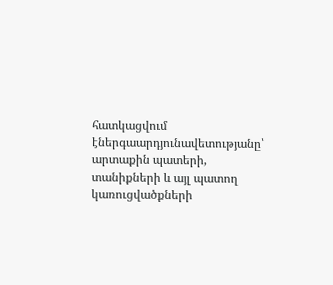հատկացվում էներգաարդյունավետությանը՝ արտաքին պատերի, տանիքների և այլ պատող կառուցվածքների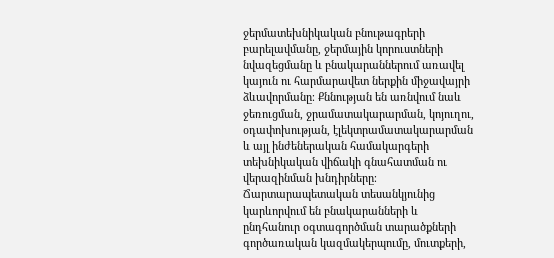ջերմատեխնիկական բնութագրերի բարելավմանը, ջերմային կորուստների նվազեցմանը և բնակարաններում առավել կայուն ու հարմարավետ ներքին միջավայրի ձևավորմանը։ Քննության են առնվում նաև ջեռուցման, ջրամատակարարման, կոյուղու, օդափոխության, էլեկտրամատակարարման և այլ ինժեներական համակարգերի տեխնիկական վիճակի գնահատման ու վերազինման խնդիրները։ Ճարտարապետական տեսանկյունից կարևորվում են բնակարանների և ընդհանուր օգտագործման տարածքների գործառական կազմակերպումը, մուտքերի,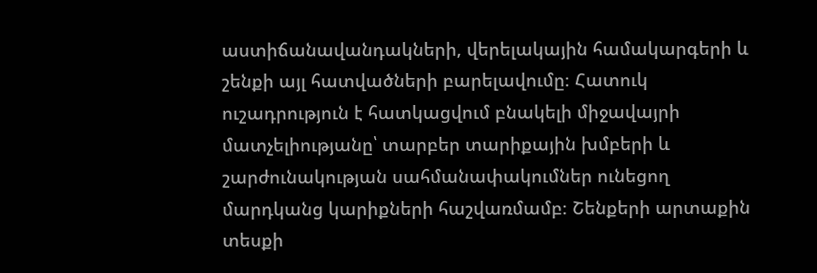աստիճանավանդակների, վերելակային համակարգերի և շենքի այլ հատվածների բարելավումը։ Հատուկ ուշադրություն է հատկացվում բնակելի միջավայրի մատչելիությանը՝ տարբեր տարիքային խմբերի և շարժունակության սահմանափակումներ ունեցող մարդկանց կարիքների հաշվառմամբ։ Շենքերի արտաքին տեսքի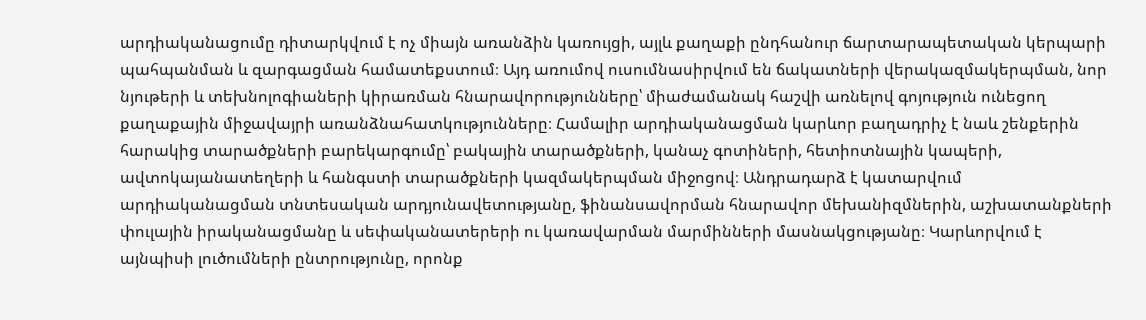արդիականացումը դիտարկվում է ոչ միայն առանձին կառույցի, այլև քաղաքի ընդհանուր ճարտարապետական կերպարի պահպանման և զարգացման համատեքստում։ Այդ առումով ուսումնասիրվում են ճակատների վերակազմակերպման, նոր նյութերի և տեխնոլոգիաների կիրառման հնարավորությունները՝ միաժամանակ հաշվի առնելով գոյություն ունեցող քաղաքային միջավայրի առանձնահատկությունները։ Համալիր արդիականացման կարևոր բաղադրիչ է նաև շենքերին հարակից տարածքների բարեկարգումը՝ բակային տարածքների, կանաչ գոտիների, հետիոտնային կապերի, ավտոկայանատեղերի և հանգստի տարածքների կազմակերպման միջոցով։ Անդրադարձ է կատարվում արդիականացման տնտեսական արդյունավետությանը, ֆինանսավորման հնարավոր մեխանիզմներին, աշխատանքների փուլային իրականացմանը և սեփականատերերի ու կառավարման մարմինների մասնակցությանը։ Կարևորվում է այնպիսի լուծումների ընտրությունը, որոնք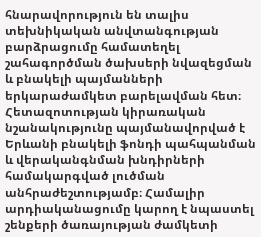հնարավորություն են տալիս տեխնիկական անվտանգության բարձրացումը համատեղել շահագործման ծախսերի նվազեցման և բնակելի պայմանների երկարաժամկետ բարելավման հետ։ Հետազոտության կիրառական նշանակությունը պայմանավորված է Երևանի բնակելի ֆոնդի պահպանման և վերականգնման խնդիրների համակարգված լուծման անհրաժեշտությամբ։ Համալիր արդիականացումը կարող է նպաստել շենքերի ծառայության ժամկետի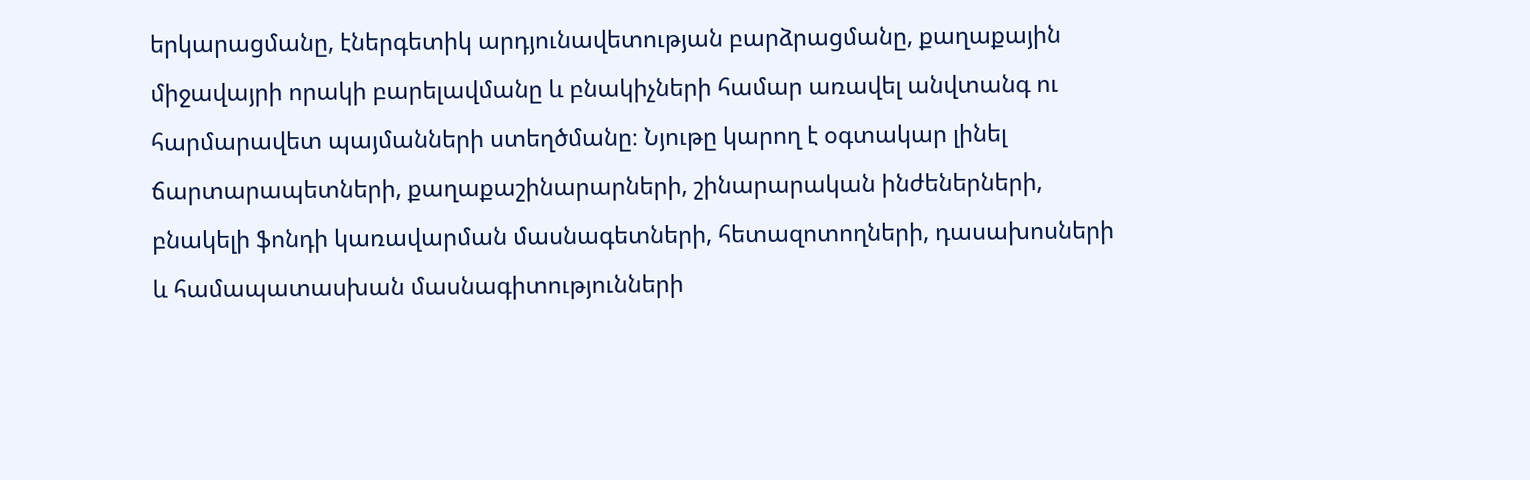երկարացմանը, էներգետիկ արդյունավետության բարձրացմանը, քաղաքային միջավայրի որակի բարելավմանը և բնակիչների համար առավել անվտանգ ու հարմարավետ պայմանների ստեղծմանը։ Նյութը կարող է օգտակար լինել ճարտարապետների, քաղաքաշինարարների, շինարարական ինժեներների, բնակելի ֆոնդի կառավարման մասնագետների, հետազոտողների, դասախոսների և համապատասխան մասնագիտությունների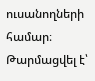ուսանողների համար։
Թարմացվել է՝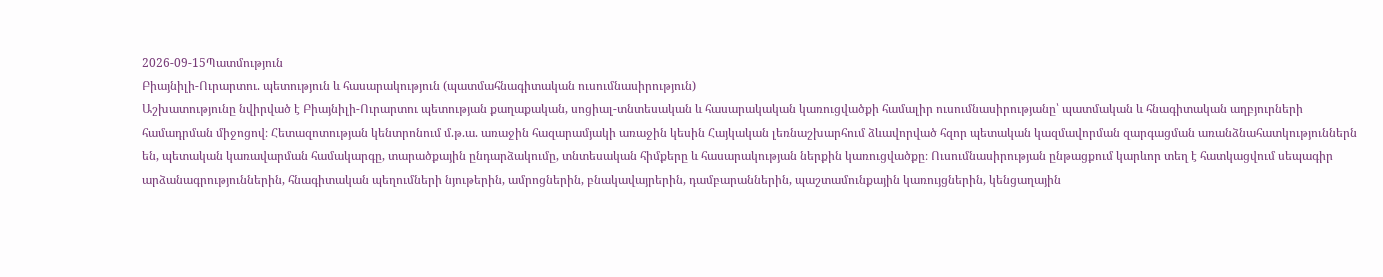2026-09-15Պատմություն
Բիայնիլի-Ուրարտու. պետություն և հասարակություն (պատմահնագիտական ուսումնասիրություն)
Աշխատությունը նվիրված է Բիայնիլի-Ուրարտու պետության քաղաքական, սոցիալ-տնտեսական և հասարակական կառուցվածքի համալիր ուսումնասիրությանը՝ պատմական և հնագիտական աղբյուրների համադրման միջոցով։ Հետազոտության կենտրոնում մ.թ.ա. առաջին հազարամյակի առաջին կեսին Հայկական լեռնաշխարհում ձևավորված հզոր պետական կազմավորման զարգացման առանձնահատկություններն են, պետական կառավարման համակարգը, տարածքային ընդարձակումը, տնտեսական հիմքերը և հասարակության ներքին կառուցվածքը։ Ուսումնասիրության ընթացքում կարևոր տեղ է հատկացվում սեպագիր արձանագրություններին, հնագիտական պեղումների նյութերին, ամրոցներին, բնակավայրերին, դամբարաններին, պաշտամունքային կառույցներին, կենցաղային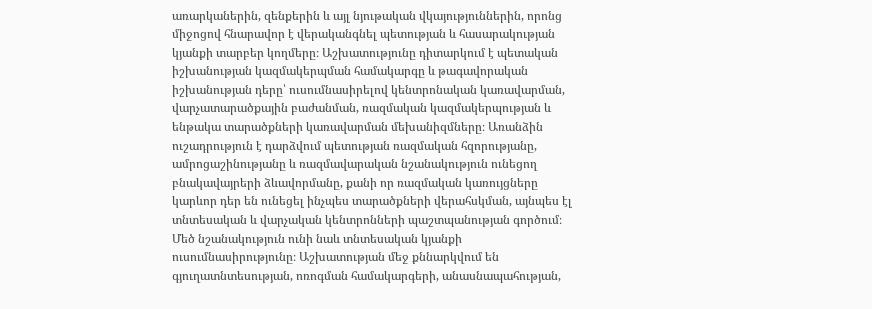առարկաներին, զենքերին և այլ նյութական վկայություններին, որոնց միջոցով հնարավոր է վերականգնել պետության և հասարակության կյանքի տարբեր կողմերը։ Աշխատությունը դիտարկում է պետական իշխանության կազմակերպման համակարգը և թագավորական իշխանության դերը՝ ուսումնասիրելով կենտրոնական կառավարման, վարչատարածքային բաժանման, ռազմական կազմակերպության և ենթակա տարածքների կառավարման մեխանիզմները։ Առանձին ուշադրություն է դարձվում պետության ռազմական հզորությանը, ամրոցաշինությանը և ռազմավարական նշանակություն ունեցող բնակավայրերի ձևավորմանը, քանի որ ռազմական կառույցները կարևոր դեր են ունեցել ինչպես տարածքների վերահսկման, այնպես էլ տնտեսական և վարչական կենտրոնների պաշտպանության գործում։ Մեծ նշանակություն ունի նաև տնտեսական կյանքի ուսումնասիրությունը։ Աշխատության մեջ քննարկվում են գյուղատնտեսության, ոռոգման համակարգերի, անասնապահության,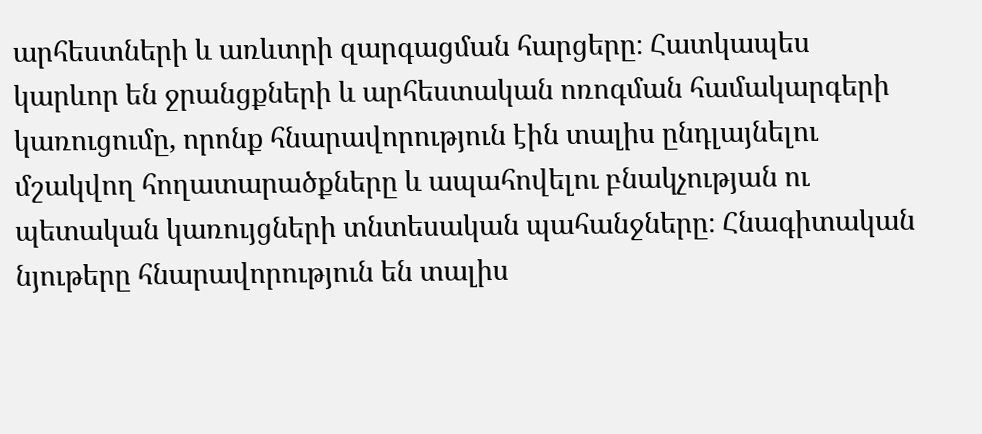արհեստների և առևտրի զարգացման հարցերը։ Հատկապես կարևոր են ջրանցքների և արհեստական ոռոգման համակարգերի կառուցումը, որոնք հնարավորություն էին տալիս ընդլայնելու մշակվող հողատարածքները և ապահովելու բնակչության ու պետական կառույցների տնտեսական պահանջները։ Հնագիտական նյութերը հնարավորություն են տալիս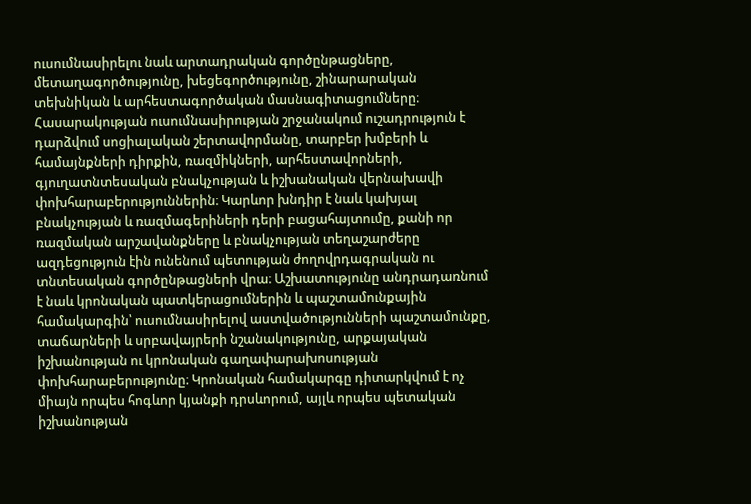ուսումնասիրելու նաև արտադրական գործընթացները, մետաղագործությունը, խեցեգործությունը, շինարարական տեխնիկան և արհեստագործական մասնագիտացումները։ Հասարակության ուսումնասիրության շրջանակում ուշադրություն է դարձվում սոցիալական շերտավորմանը, տարբեր խմբերի և համայնքների դիրքին, ռազմիկների, արհեստավորների, գյուղատնտեսական բնակչության և իշխանական վերնախավի փոխհարաբերություններին։ Կարևոր խնդիր է նաև կախյալ բնակչության և ռազմագերիների դերի բացահայտումը, քանի որ ռազմական արշավանքները և բնակչության տեղաշարժերը ազդեցություն էին ունենում պետության ժողովրդագրական ու տնտեսական գործընթացների վրա։ Աշխատությունը անդրադառնում է նաև կրոնական պատկերացումներին և պաշտամունքային համակարգին՝ ուսումնասիրելով աստվածությունների պաշտամունքը, տաճարների և սրբավայրերի նշանակությունը, արքայական իշխանության ու կրոնական գաղափարախոսության փոխհարաբերությունը։ Կրոնական համակարգը դիտարկվում է ոչ միայն որպես հոգևոր կյանքի դրսևորում, այլև որպես պետական իշխանության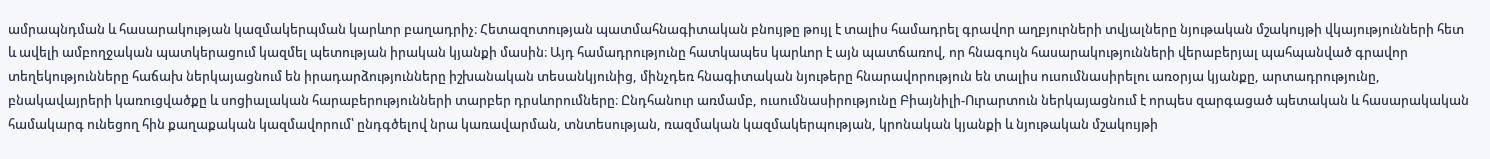ամրապնդման և հասարակության կազմակերպման կարևոր բաղադրիչ։ Հետազոտության պատմահնագիտական բնույթը թույլ է տալիս համադրել գրավոր աղբյուրների տվյալները նյութական մշակույթի վկայությունների հետ և ավելի ամբողջական պատկերացում կազմել պետության իրական կյանքի մասին։ Այդ համադրությունը հատկապես կարևոր է այն պատճառով, որ հնագույն հասարակությունների վերաբերյալ պահպանված գրավոր տեղեկությունները հաճախ ներկայացնում են իրադարձությունները իշխանական տեսանկյունից, մինչդեռ հնագիտական նյութերը հնարավորություն են տալիս ուսումնասիրելու առօրյա կյանքը, արտադրությունը, բնակավայրերի կառուցվածքը և սոցիալական հարաբերությունների տարբեր դրսևորումները։ Ընդհանուր առմամբ, ուսումնասիրությունը Բիայնիլի-Ուրարտուն ներկայացնում է որպես զարգացած պետական և հասարակական համակարգ ունեցող հին քաղաքական կազմավորում՝ ընդգծելով նրա կառավարման, տնտեսության, ռազմական կազմակերպության, կրոնական կյանքի և նյութական մշակույթի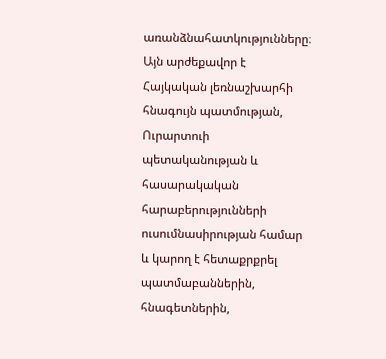առանձնահատկությունները։ Այն արժեքավոր է Հայկական լեռնաշխարհի հնագույն պատմության, Ուրարտուի պետականության և հասարակական հարաբերությունների ուսումնասիրության համար և կարող է հետաքրքրել պատմաբաններին, հնագետներին,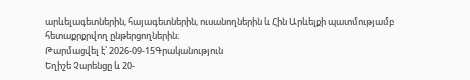արևելագետներին, հայագետներին, ուսանողներին և Հին Արևելքի պատմությամբ հետաքրքրվող ընթերցողներին։
Թարմացվել է՝ 2026-09-15Գրականություն
Եղիշե Չարենցը և 20-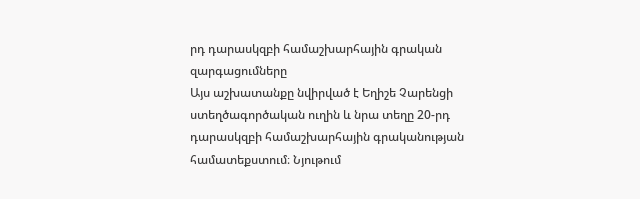րդ դարասկզբի համաշխարհային գրական զարգացումները
Այս աշխատանքը նվիրված է Եղիշե Չարենցի ստեղծագործական ուղին և նրա տեղը 20-րդ դարասկզբի համաշխարհային գրականության համատեքստում։ Նյութում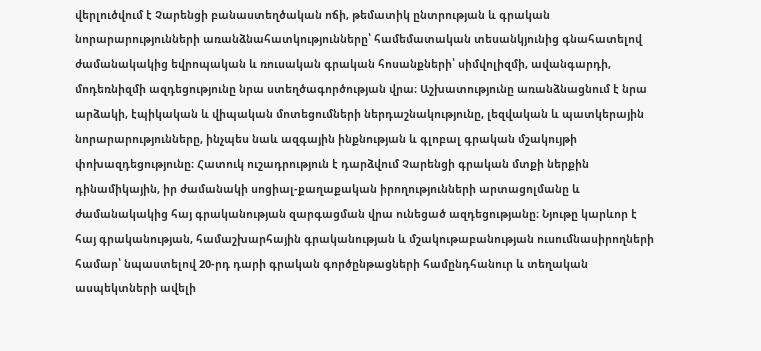վերլուծվում է Չարենցի բանաստեղծական ոճի, թեմատիկ ընտրության և գրական նորարարությունների առանձնահատկությունները՝ համեմատական տեսանկյունից գնահատելով ժամանակակից եվրոպական և ռուսական գրական հոսանքների՝ սիմվոլիզմի, ավանգարդի, մոդեռնիզմի ազդեցությունը նրա ստեղծագործության վրա։ Աշխատությունը առանձնացնում է նրա արձակի, էպիկական և վիպական մոտեցումների ներդաշնակությունը, լեզվական և պատկերային նորարարությունները, ինչպես նաև ազգային ինքնության և գլոբալ գրական մշակույթի փոխազդեցությունը։ Հատուկ ուշադրություն է դարձվում Չարենցի գրական մտքի ներքին դինամիկային, իր ժամանակի սոցիալ-քաղաքական իրողությունների արտացոլմանը և ժամանակակից հայ գրականության զարգացման վրա ունեցած ազդեցությանը։ Նյութը կարևոր է հայ գրականության, համաշխարհային գրականության և մշակութաբանության ուսումնասիրողների համար՝ նպաստելով 20-րդ դարի գրական գործընթացների համընդհանուր և տեղական ասպեկտների ավելի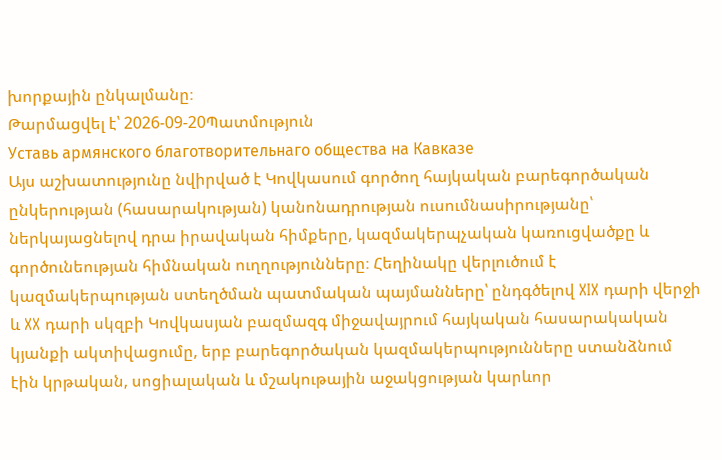խորքային ընկալմանը։
Թարմացվել է՝ 2026-09-20Պատմություն
Уставь армянского благотворительнаго общества на Кавказе
Այս աշխատությունը նվիրված է Կովկասում գործող հայկական բարեգործական ընկերության (հասարակության) կանոնադրության ուսումնասիրությանը՝ ներկայացնելով դրա իրավական հիմքերը, կազմակերպչական կառուցվածքը և գործունեության հիմնական ուղղությունները։ Հեղինակը վերլուծում է կազմակերպության ստեղծման պատմական պայմանները՝ ընդգծելով XIX դարի վերջի և XX դարի սկզբի Կովկասյան բազմազգ միջավայրում հայկական հասարակական կյանքի ակտիվացումը, երբ բարեգործական կազմակերպությունները ստանձնում էին կրթական, սոցիալական և մշակութային աջակցության կարևոր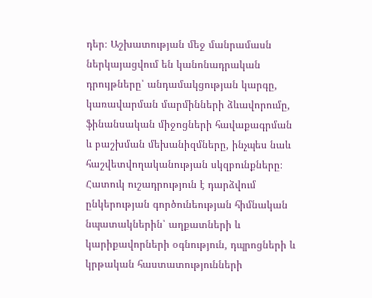դեր։ Աշխատության մեջ մանրամասն ներկայացվում են կանոնադրական դրույթները՝ անդամակցության կարգը, կառավարման մարմինների ձևավորումը, ֆինանսական միջոցների հավաքագրման և բաշխման մեխանիզմները, ինչպես նաև հաշվետվողականության սկզբունքները։ Հատուկ ուշադրություն է դարձվում ընկերության գործունեության հիմնական նպատակներին՝ աղքատների և կարիքավորների օգնություն, դպրոցների և կրթական հաստատությունների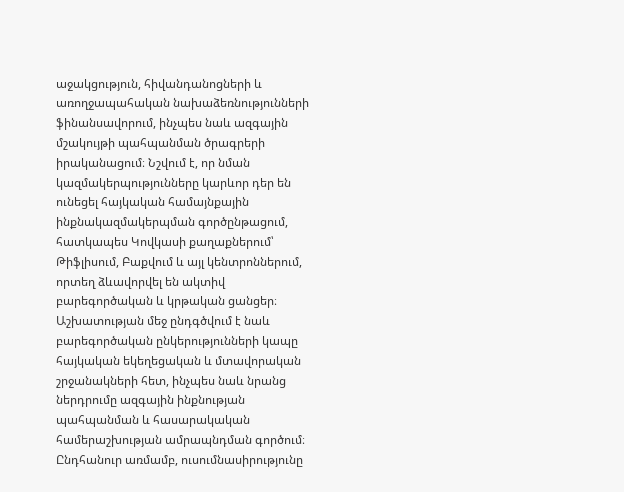աջակցություն, հիվանդանոցների և առողջապահական նախաձեռնությունների ֆինանսավորում, ինչպես նաև ազգային մշակույթի պահպանման ծրագրերի իրականացում։ Նշվում է, որ նման կազմակերպությունները կարևոր դեր են ունեցել հայկական համայնքային ինքնակազմակերպման գործընթացում, հատկապես Կովկասի քաղաքներում՝ Թիֆլիսում, Բաքվում և այլ կենտրոններում, որտեղ ձևավորվել են ակտիվ բարեգործական և կրթական ցանցեր։ Աշխատության մեջ ընդգծվում է նաև բարեգործական ընկերությունների կապը հայկական եկեղեցական և մտավորական շրջանակների հետ, ինչպես նաև նրանց ներդրումը ազգային ինքնության պահպանման և հասարակական համերաշխության ամրապնդման գործում։ Ընդհանուր առմամբ, ուսումնասիրությունը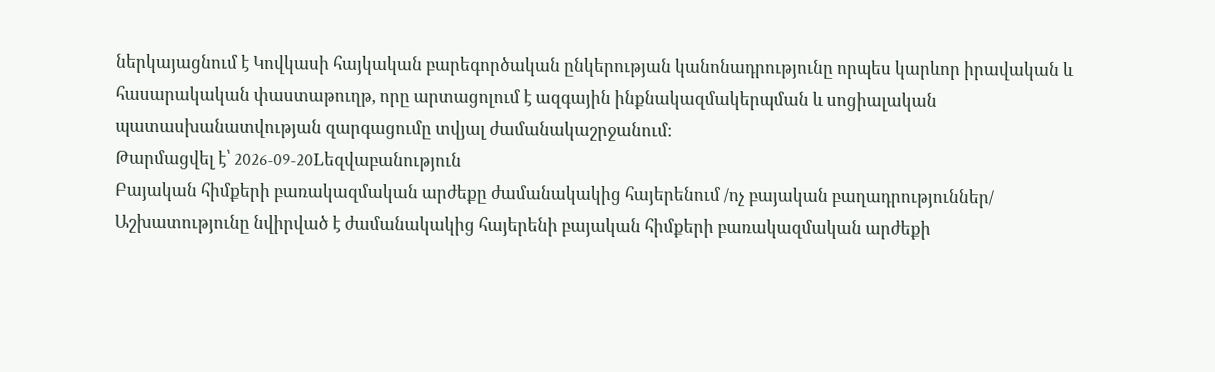ներկայացնում է Կովկասի հայկական բարեգործական ընկերության կանոնադրությունը որպես կարևոր իրավական և հասարակական փաստաթուղթ, որը արտացոլում է ազգային ինքնակազմակերպման և սոցիալական պատասխանատվության զարգացումը տվյալ ժամանակաշրջանում։
Թարմացվել է՝ 2026-09-20Lեզվաբանություն
Բայական հիմքերի բառակազմական արժեքը ժամանակակից հայերենում /ոչ բայական բաղադրություններ/
Աշխատությունը նվիրված է ժամանակակից հայերենի բայական հիմքերի բառակազմական արժեքի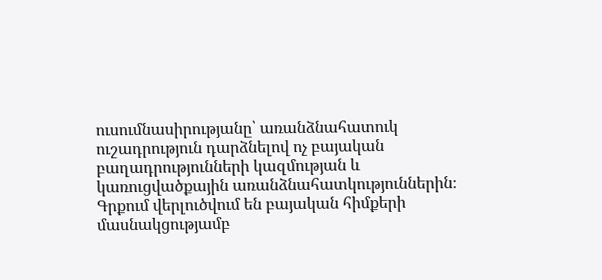ուսումնասիրությանը՝ առանձնահատուկ ուշադրություն դարձնելով ոչ բայական բաղադրությունների կազմության և կառուցվածքային առանձնահատկություններին։ Գրքում վերլուծվում են բայական հիմքերի մասնակցությամբ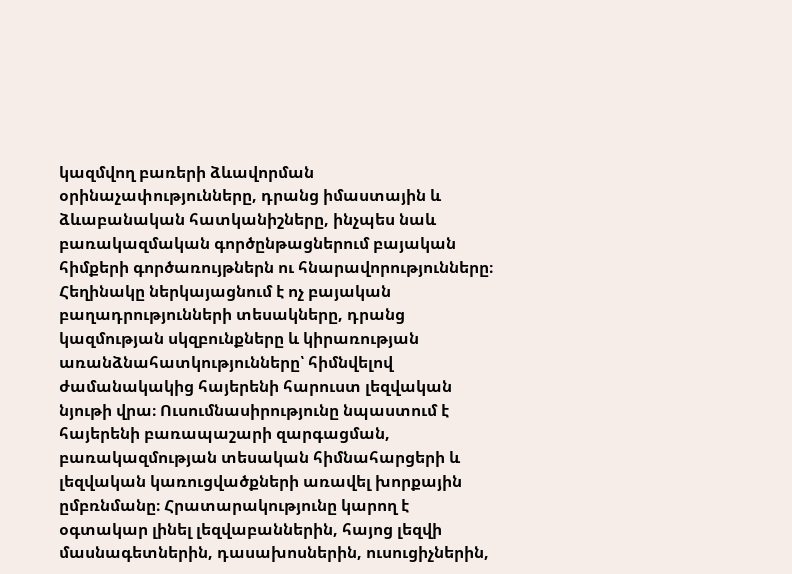կազմվող բառերի ձևավորման օրինաչափությունները, դրանց իմաստային և ձևաբանական հատկանիշները, ինչպես նաև բառակազմական գործընթացներում բայական հիմքերի գործառույթներն ու հնարավորությունները։ Հեղինակը ներկայացնում է ոչ բայական բաղադրությունների տեսակները, դրանց կազմության սկզբունքները և կիրառության առանձնահատկությունները՝ հիմնվելով ժամանակակից հայերենի հարուստ լեզվական նյութի վրա։ Ուսումնասիրությունը նպաստում է հայերենի բառապաշարի զարգացման, բառակազմության տեսական հիմնահարցերի և լեզվական կառուցվածքների առավել խորքային ըմբռնմանը։ Հրատարակությունը կարող է օգտակար լինել լեզվաբաններին, հայոց լեզվի մասնագետներին, դասախոսներին, ուսուցիչներին,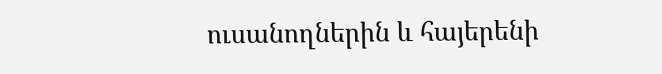ուսանողներին և հայերենի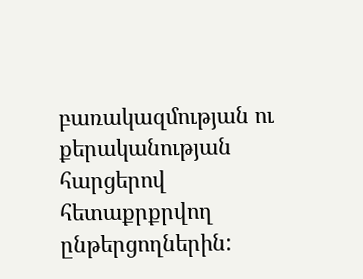բառակազմության ու քերականության հարցերով հետաքրքրվող ընթերցողներին: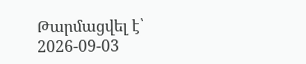Թարմացվել է՝ 2026-09-03